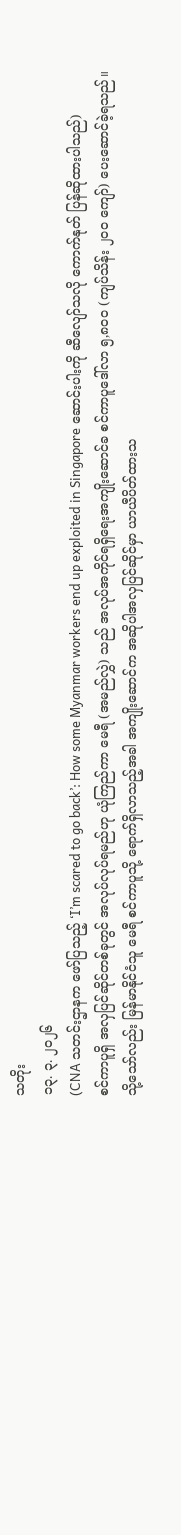သတိုး
၁၃. ၃. ၂၀၂၆
(CNA သတင်းဌာနက ဖော်ပြသည့် ‘I’m scared to go back’: How some Myanmar workers end up exploited in Singapore ဆောင်းပါးကို ဆီလျော်သလို ကောက်နုတ် ပြန်ဆိုထားပါသည်)
စင်ကာပူရှိ အလှပြင်ဆိုင်တစ်ခုတွင် အလုပ်လုပ်ရမည်ဟု ယုံကြည်ကာ မေရီ (အမည်လွှဲ) သည် အလုပ်အကိုင်ရရှိရေးအကျိုးဆောင်ခ စင်ကာပူဒေါ်လာ ၅,၈၀၀ (ကျပ်သိန်း ၂၀၀ ကျော်) ပေးဆောင်ခဲ့ရသည်။
သို့သော်လည်း မြန်မာနိုင်ငံသူ မေရီ စင်ကာပူသို့ ရောက်ရှိလာသည့်အခါ အကျိုးဆောင်က အဆိုပါအလှပြင်ဆိုင်မှာ ယာယီပိတ်ထားသ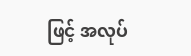ဖြင့် အလုပ်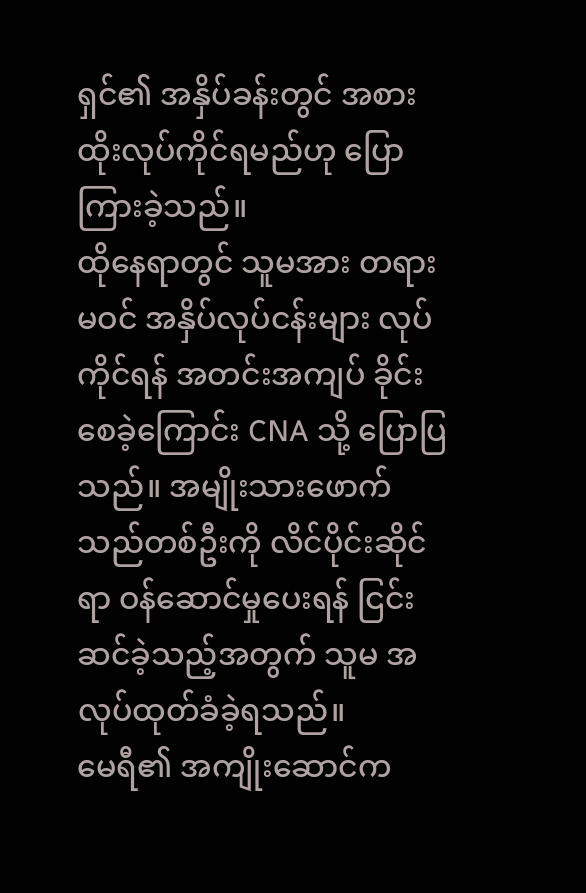ရှင်၏ အနှိပ်ခန်းတွင် အစားထိုးလုပ်ကိုင်ရမည်ဟု ပြောကြားခဲ့သည်။
ထိုနေရာတွင် သူမအား တရားမဝင် အနှိပ်လုပ်ငန်းများ လုပ်ကိုင်ရန် အတင်းအကျပ် ခိုင်းစေခဲ့ကြောင်း CNA သို့ ပြောပြသည်။ အမျိုးသားဖောက်သည်တစ်ဦးကို လိင်ပိုင်းဆိုင်ရာ ဝန်ဆောင်မှုပေးရန် ငြင်းဆင်ခဲ့သည့်အတွက် သူမ အလုပ်ထုတ်ခံခဲ့ရသည်။
မေရီ၏ အကျိုးဆောင်က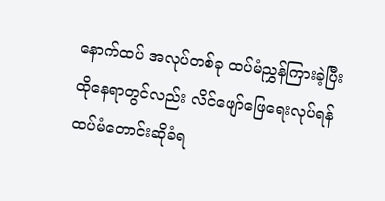နောက်ထပ် အလုပ်တစ်ခု ထပ်မံညွှန်ကြားခဲ့ပြီး ထိုနေရာတွင်လည်း လိင်ဖျော်ဖြေရေးလုပ်ရန် ထပ်မံတောင်းဆိုခံရ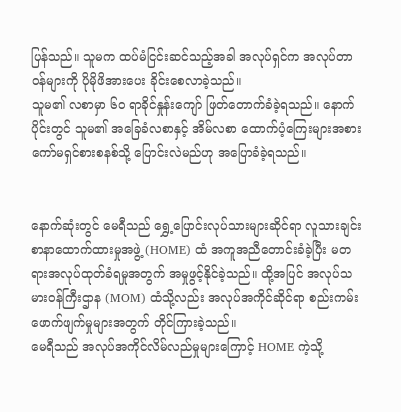ပြန်သည်။ သူမက ထပ်မံငြင်းဆင်သည့်အခါ အလုပ်ရှင်က အလုပ်တာဝန်များကို ပိုမိုဖိအားပေး ခိုင်းစေလာခဲ့သည်။
သူမ၏ လစာမှာ ၆၀ ရာခိုင်နှုန်းကျော် ဖြတ်တောက်ခံခဲ့ရသည်။ နောက်ပိုင်းတွင် သူမ၏ အခြေခံလစာနှင့် အိမ်လစာ ထောက်ပံ့ကြေးများအစား ကော်မရှင်စားစနစ်သို့ ပြောင်းလဲမည်ဟု အပြောခံခဲ့ရသည်။


နောက်ဆုံးတွင် မေရီသည် ရွှေ့ပြောင်းလုပ်သားများဆိုင်ရာ လူသားချင်းစာနာထောက်ထားမှုအဖွဲ့ (HOME) ထံ အကူအညီတောင်းခံခဲ့ပြီး မတရားအလုပ်ထုတ်ခံရမှုအတွက် အမှုဖွင့်နိုင်ခဲ့သည်။ ထို့အပြင် အလုပ်သမားဝန်ကြီးဌာန (MOM) ထံသို့လည်း အလုပ်အကိုင်ဆိုင်ရာ စည်းကမ်းဖောက်ဖျက်မှုများအတွက် တိုင်ကြားခဲ့သည်။
မေရီသည် အလုပ်အကိုင်လိမ်လည်မှုများကြောင့် HOME ကဲ့သို့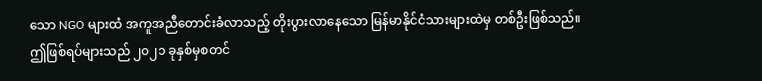သော NGO များထံ အကူအညီတောင်းခံလာသည့် တိုးပွားလာနေသော မြန်မာနိုင်ငံသားများထဲမှ တစ်ဦးဖြစ်သည်။
ဤဖြစ်ရပ်များသည် ၂၀၂၁ ခုနှစ်မှစတင်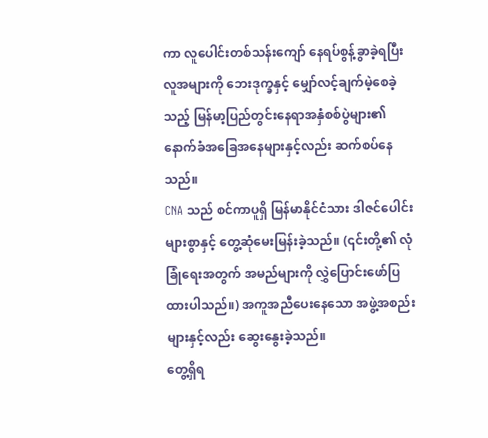ကာ လူပေါင်းတစ်သန်းကျော် နေရပ်စွန့်ခွာခဲ့ရပြီး လူအများကို ဘေးဒုက္ခနှင့် မျှော်လင့်ချက်မဲ့စေခဲ့သည့် မြန်မာ့ပြည်တွင်းနေရာအနှံစစ်ပွဲများ၏ နောက်ခံအခြေအနေများနှင့်လည်း ဆက်စပ်နေသည်။
CNA သည် စင်ကာပူရှိ မြန်မာနိုင်ငံသား ဒါဇင်ပေါင်းများစွာနှင့် တွေ့ဆုံမေးမြန်းခဲ့သည်။ (၎င်းတို့၏ လုံခြုံရေးအတွက် အမည်များကို လွှဲပြောင်းဖော်ပြထားပါသည်။) အကူအညီပေးနေသော အဖွဲ့အစည်းများနှင့်လည်း ဆွေးနွေးခဲ့သည်။
တွေ့ရှိရ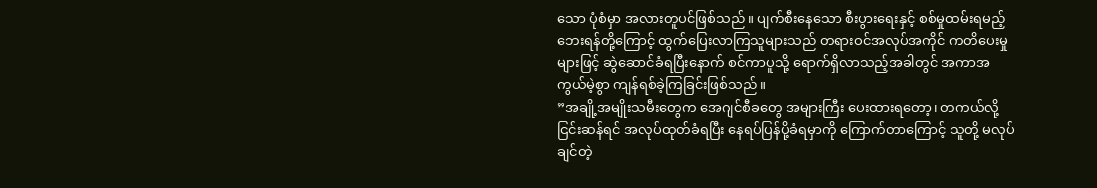သော ပုံစံမှာ အလားတူပင်ဖြစ်သည်။ ပျက်စီးနေသော စီးပွားရေးနှင့် စစ်မှုထမ်းရမည့် ဘေးရန်တို့ကြောင့် ထွက်ပြေးလာကြသူများသည် တရားဝင်အလုပ်အကိုင် ကတိပေးမှုများဖြင့် ဆွဲဆောင်ခံရပြီးနောက် စင်ကာပူသို့ ရောက်ရှိလာသည့်အခါတွင် အကာအကွယ်မဲ့စွာ ကျန်ရစ်ခဲ့ကြခြင်းဖြစ်သည်။
”အချို့အမျိုးသမီးတွေက အေဂျင်စီခတွေ အများကြီး ပေးထားရတော့၊ တကယ်လို့ ငြင်းဆန်ရင် အလုပ်ထုတ်ခံရပြီး နေရပ်ပြန်ပို့ခံရမှာကို ကြောက်တာကြောင့် သူတို့ မလုပ်ချင်တဲ့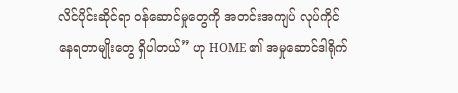လိင်ပိုင်းဆိုင်ရာ ဝန်ဆောင်မှုတွေကို အတင်းအကျပ် လုပ်ကိုင်နေရတာမျိုးတွေ ရှိပါတယ်” ဟု HOME ၏ အမှုဆောင်ဒါရိုက်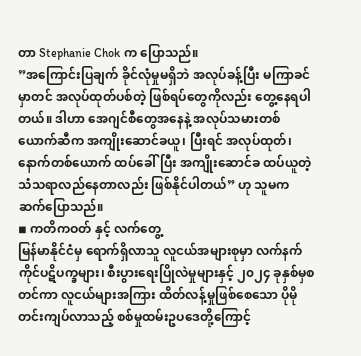တာ Stephanie Chok က ပြောသည်။
”အကြောင်းပြချက် ခိုင်လုံမှုမရှိဘဲ အလုပ်ခန့်ပြီး မကြာခင်မှာတင် အလုပ်ထုတ်ပစ်တဲ့ ဖြစ်ရပ်တွေကိုလည်း တွေ့နေရပါတယ်။ ဒါဟာ အေဂျင်စီတွေအနေနဲ့ အလုပ်သမားတစ်ယောက်ဆီက အကျိုးဆောင်ခယူ၊ ပြီးရင် အလုပ်ထုတ်၊ နောက်တစ်ယောက် ထပ်ခေါ်ပြီး အကျိုးဆောင်ခ ထပ်ယူတဲ့ သံသရာလည်နေတာလည်း ဖြစ်နိုင်ပါတယ်” ဟု သူမက ဆက်ပြောသည်။
◾ ကတိကဝတ် နှင့် လက်တွေ့
မြန်မာနိုင်ငံမှ ရောက်ရှိလာသူ လူငယ်အများစုမှာ လက်နက်ကိုင်ပဋိပက္ခများ၊ စီးပွားရေးပြိုလဲမှုများနှင့် ၂၀၂၄ ခုနှစ်မှစတင်ကာ လူငယ်များအကြား ထိတ်လန့်မှုဖြစ်စေသော ပိုမိုတင်းကျပ်လာသည့် စစ်မှုထမ်းဥပဒေတို့ကြောင့်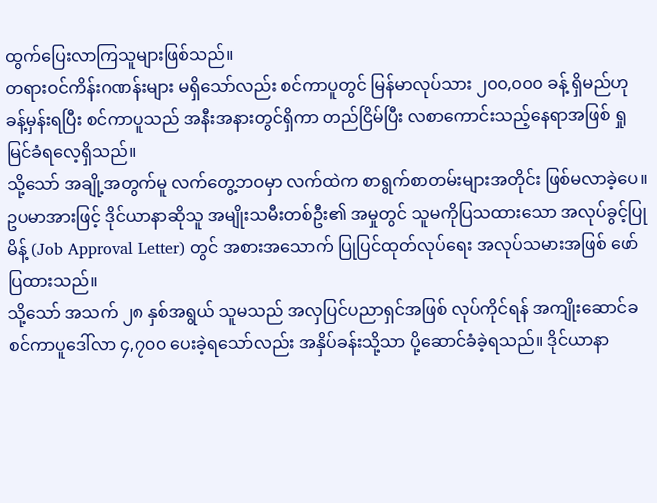ထွက်ပြေးလာကြသူများဖြစ်သည်။
တရားဝင်ကိန်းဂဏန်းများ မရှိသော်လည်း စင်ကာပူတွင် မြန်မာလုပ်သား ၂၀၀,၀၀၀ ခန့် ရှိမည်ဟု ခန့်မှန်းရပြီး စင်ကာပူသည် အနီးအနားတွင်ရှိကာ တည်ငြိမ်ပြီး လစာကောင်းသည့်နေရာအဖြစ် ရှုမြင်ခံရလေ့ရှိသည်။
သို့သော် အချို့အတွက်မူ လက်တွေ့ဘဝမှာ လက်ထဲက စာရွက်စာတမ်းများအတိုင်း ဖြစ်မလာခဲ့ပေ။
ဥပမာအားဖြင့် ဒိုင်ယာနာဆိုသူ အမျိုးသမီးတစ်ဦး၏ အမှုတွင် သူမကိုပြသထားသော အလုပ်ခွင့်ပြုမိန့် (Job Approval Letter) တွင် အစားအသောက် ပြုပြင်ထုတ်လုပ်ရေး အလုပ်သမားအဖြစ် ဖော်ပြထားသည်။
သို့သော် အသက် ၂၈ နှစ်အရွယ် သူမသည် အလှပြင်ပညာရှင်အဖြစ် လုပ်ကိုင်ရန် အကျိုးဆောင်ခ စင်ကာပူဒေါ်လာ ၄,၇၀၀ ပေးခဲ့ရသော်လည်း အနှိပ်ခန်းသို့သာ ပို့ဆောင်ခံခဲ့ရသည်။ ဒိုင်ယာနာ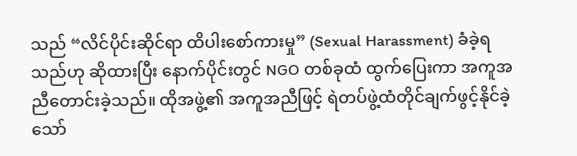သည် “လိင်ပိုင်းဆိုင်ရာ ထိပါးစော်ကားမှု” (Sexual Harassment) ခံခဲ့ရသည်ဟု ဆိုထားပြီး နောက်ပိုင်းတွင် NGO တစ်ခုထံ ထွက်ပြေးကာ အကူအညီတောင်းခဲ့သည်။ ထိုအဖွဲ့၏ အကူအညီဖြင့် ရဲတပ်ဖွဲ့ထံတိုင်ချက်ဖွင့်နိုင်ခဲ့သော်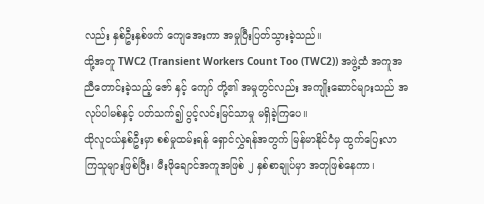လည်း နှစ်ဦးနှစ်ဖက် ကျေအေးကာ အမှုပြီးပြတ်သွားခဲ့သည်။
ထို့အတူ TWC2 (Transient Workers Count Too (TWC2)) အဖွဲ့ထံ အကူအညီတောင်းခဲ့သည့် ဇော် နှင့် ကျော် တို့၏ အမှုတွင်လည်း အကျိုးဆောင်များသည် အလုပ်ပါမစ်နှင့် ပတ်သက်၍ ပွင့်လင်းမြင်သာမှု မရှိခဲ့ကြပေ။
ထိုလူငယ်နှစ်ဦးမှာ စစ်မှုထမ်းရန် ရှောင်လွှဲရန်အတွက် မြန်မာနိုင်ငံမှ ထွက်ပြေးလာကြသူများဖြစ်ပြီး၊ မီးဖိုချောင်အကူအဖြစ် ၂ နှစ်စာချုပ်မှာ အတုဖြစ်နေကာ၊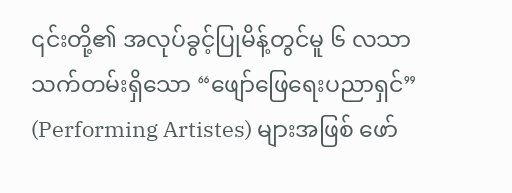၎င်းတို့၏ အလုပ်ခွင့်ပြုမိန့်တွင်မူ ၆ လသာ သက်တမ်းရှိသော “ဖျော်ဖြေရေးပညာရှင်” (Performing Artistes) များအဖြစ် ဖော်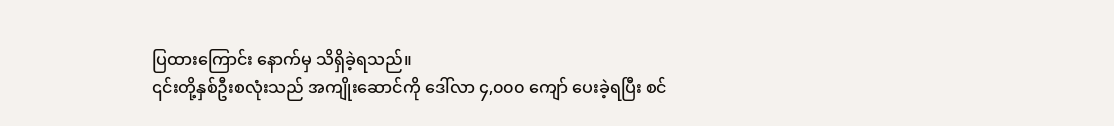ပြထားကြောင်း နောက်မှ သိရှိခဲ့ရသည်။
၎င်းတို့နှစ်ဦးစလုံးသည် အကျိုးဆောင်ကို ဒေါ်လာ ၄,၀၀၀ ကျော် ပေးခဲ့ရပြီး စင်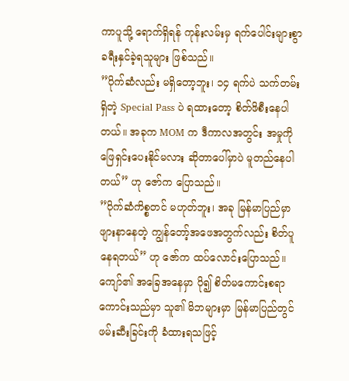ကာပူသို့ ရောက်ရှိရန် ကုန်းလမ်းမှ ရက်ပေါင်းများစွာ ခရီးနှင်ခဲ့ရသူများ ဖြစ်သည်။
”ပိုက်ဆံလည်း မရှိတော့ဘူး၊ ၁၄ ရက်ပဲ သက်တမ်းရှိတဲ့ Special Pass ပဲ ရထားတော့ စိတ်ဖိစီးနေပါတယ်။ အခုက MOM က ဒီကာလအတွင်း အမှုကို ဖြေရှင်းပေးနိုင်မလား ဆိုတာပေါ်မှာပဲ မူတည်နေပါတယ်” ဟု ဇော်က ပြောသည်။
”ပိုက်ဆံကိစ္စတင် မဟုတ်ဘူး၊ အခု မြန်မာပြည်မှာ ဖျားနာနေတဲ့ ကျွန်တော့်အဖေအတွက်လည်း စိတ်ပူနေရတယ်” ဟု ဇော်က ထပ်လောင်းပြောသည်။
ကျော်၏ အခြေအနေမှာ ပို၍ စိတ်မကောင်းစရာ ကောင်းသည်မှာ သူ၏ မိဘများမှာ မြန်မာပြည်တွင် ဖမ်းဆီးခြင်းကို ခံထားရသဖြင့်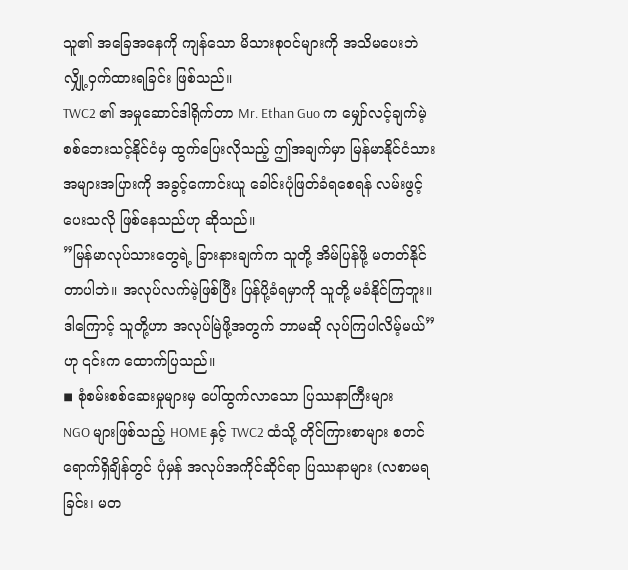သူ၏ အခြေအနေကို ကျန်သော မိသားစုဝင်များကို အသိမပေးဘဲ လျှို့ဝှက်ထားရခြင်း ဖြစ်သည်။
TWC2 ၏ အမှုဆောင်ဒါရိုက်တာ Mr. Ethan Guo က မျှော်လင့်ချက်မဲ့ စစ်ဘေးသင့်နိုင်ငံမှ ထွက်ပြေးလိုသည့် ဤအချက်မှာ မြန်မာနိုင်ငံသားအများအပြားကို အခွင့်ကောင်းယူ ခေါင်းပုံဖြတ်ခံရစေရန် လမ်းဖွင့်ပေးသလို ဖြစ်နေသည်ဟု ဆိုသည်။
”မြန်မာလုပ်သားတွေရဲ့ ခြားနားချက်က သူတို့ အိမ်ပြန်ဖို့ မတတ်နိုင်တာပါဘဲ။ အလုပ်လက်မဲ့ဖြစ်ပြီး ပြန်ပို့ခံရမှာကို သူတို့ မခံနိုင်ကြဘူး။ ဒါကြောင့် သူတို့ဟာ အလုပ်မြဲဖို့အတွက် ဘာမဆို လုပ်ကြပါလိမ့်မယ်” ဟု ၎င်းက ထောက်ပြသည်။
◾ စုံစမ်းစစ်ဆေးမှုများမှ ပေါ်ထွက်လာသော ပြဿနာကြီးများ
NGO များဖြစ်သည့် HOME နှင့် TWC2 ထံသို့ တိုင်ကြားစာများ စတင်ရောက်ရှိချိန်တွင် ပုံမှန် အလုပ်အကိုင်ဆိုင်ရာ ပြဿနာများ (လစာမရခြင်း၊ မတ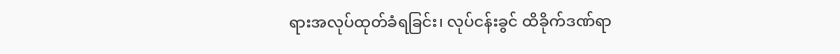ရားအလုပ်ထုတ်ခံရခြင်း၊ လုပ်ငန်းခွင် ထိခိုက်ဒဏ်ရာ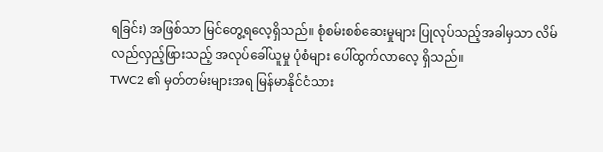ရခြင်း) အဖြစ်သာ မြင်တွေ့ရလေ့ရှိသည်။ စုံစမ်းစစ်ဆေးမှုများ ပြုလုပ်သည့်အခါမှသာ လိမ်လည်လှည့်ဖြားသည့် အလုပ်ခေါ်ယူမှု ပုံစံများ ပေါ်ထွက်လာလေ့ ရှိသည်။
TWC2 ၏ မှတ်တမ်းများအရ မြန်မာနိုင်ငံသား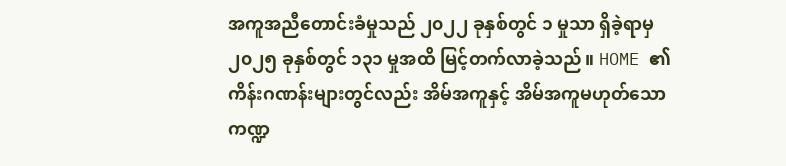အကူအညီတောင်းခံမှုသည် ၂၀၂၂ ခုနှစ်တွင် ၁ မှုသာ ရှိခဲ့ရာမှ ၂၀၂၅ ခုနှစ်တွင် ၁၃၁ မှုအထိ မြင့်တက်လာခဲ့သည်။ HOME ၏ ကိန်းဂဏန်းများတွင်လည်း အိမ်အကူနှင့် အိမ်အကူမဟုတ်သော ကဏ္ဍ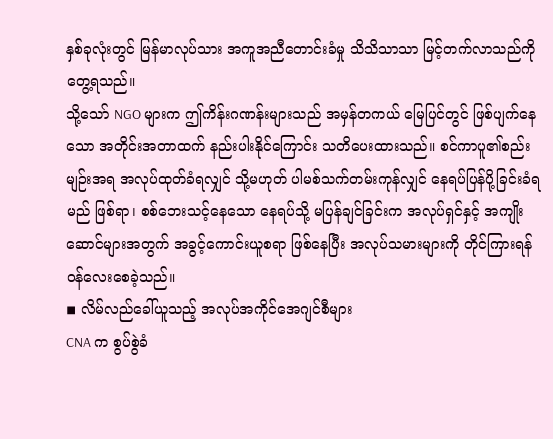နှစ်ခုလုံးတွင် မြန်မာလုပ်သား အကူအညီတောင်းခံမှု သိသိသာသာ မြင့်တက်လာသည်ကို တွေ့ရသည်။
သို့သော် NGO များက ဤကိန်းဂဏန်းများသည် အမှန်တကယ် မြေပြင်တွင် ဖြစ်ပျက်နေသော အတိုင်းအတာထက် နည်းပါးနိုင်ကြောင်း သတိပေးထားသည်။ စင်ကာပူ၏စည်းမျဉ်းအရ အလုပ်ထုတ်ခံရလျှင် သို့မဟုတ် ပါမစ်သက်တမ်းကုန်လျှင် နေရပ်ပြန်ပို့ခြင်းခံရမည် ဖြစ်ရာ၊ စစ်ဘေးသင့်နေသော နေရပ်သို့ မပြန်ချင်ခြင်းက အလုပ်ရှင်နှင့် အကျိုးဆောင်များအတွက် အခွင့်ကောင်းယူစရာ ဖြစ်နေပြီး အလုပ်သမားများကို တိုင်ကြားရန် ဝန်လေးစေခဲ့သည်။
◾ လိမ်လည်ခေါ်ယူသည့် အလုပ်အကိုင်အေဂျင်စီများ
CNA က စွပ်စွဲခံ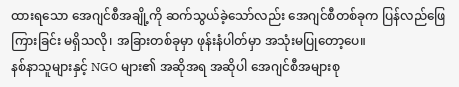ထားရသော အေဂျင်စီအချို့ကို ဆက်သွယ်ခဲ့သော်လည်း အေဂျင်စီတစ်ခုက ပြန်လည်ဖြေကြားခြင်း မရှိသလို၊ အခြားတစ်ခုမှာ ဖုန်းနံပါတ်မှာ အသုံးမပြုတော့ပေ။
နစ်နာသူများနှင့် NGO များ၏ အဆိုအရ အဆိုပါ အေဂျင်စီအများစု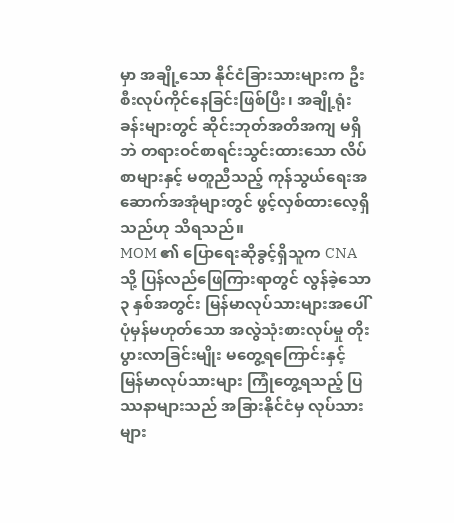မှာ အချို့သော နိုင်ငံခြားသားများက ဦးစီးလုပ်ကိုင်နေခြင်းဖြစ်ပြီး၊ အချို့ရုံးခန်းများတွင် ဆိုင်းဘုတ်အတိအကျ မရှိဘဲ တရားဝင်စာရင်းသွင်းထားသော လိပ်စာများနှင့် မတူညီသည့် ကုန်သွယ်ရေးအဆောက်အအုံများတွင် ဖွင့်လှစ်ထားလေ့ရှိသည်ဟု သိရသည်။
MOM ၏ ပြောရေးဆိုခွင့်ရှိသူက CNA သို့ ပြန်လည်ဖြေကြားရာတွင် လွန်ခဲ့သော ၃ နှစ်အတွင်း မြန်မာလုပ်သားများအပေါ် ပုံမှန်မဟုတ်သော အလွဲသုံးစားလုပ်မှု တိုးပွားလာခြင်းမျိုး မတွေ့ရကြောင်းနှင့် မြန်မာလုပ်သားများ ကြုံတွေ့ရသည့် ပြဿနာများသည် အခြားနိုင်ငံမှ လုပ်သားများ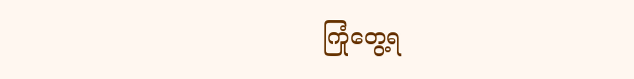ကြုံတွေ့ရ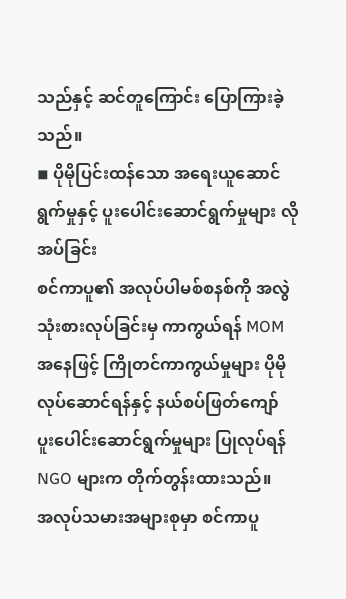သည်နှင့် ဆင်တူကြောင်း ပြောကြားခဲ့သည်။
◾ ပိုမိုပြင်းထန်သော အရေးယူဆောင်ရွက်မှုနှင့် ပူးပေါင်းဆောင်ရွက်မှုများ လိုအပ်ခြင်း
စင်ကာပူ၏ အလုပ်ပါမစ်စနစ်ကို အလွဲသုံးစားလုပ်ခြင်းမှ ကာကွယ်ရန် MOM အနေဖြင့် ကြိုတင်ကာကွယ်မှုများ ပိုမိုလုပ်ဆောင်ရန်နှင့် နယ်စပ်ဖြတ်ကျော် ပူးပေါင်းဆောင်ရွက်မှုများ ပြုလုပ်ရန် NGO များက တိုက်တွန်းထားသည်။
အလုပ်သမားအများစုမှာ စင်ကာပူ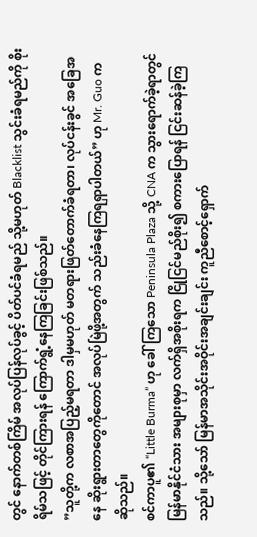တွင် နောက်တစ်ကြိမ် အလုပ်ပြန်လုပ်ခွင့် ပိတ်ပင်ခံရမည် သို့မဟုတ် Blacklist သွင်းခံရမည်ကို စိုးရိမ်သဖြင့် တိုင်ကြားရန် ကြောက်ရွံ့နေကြခြင်းဖြစ်သည်။
”သူတို့က လစာအပြည့်မရတာ ဒါမှမဟုတ် မတရားဖြတ်တောက်ခံရတာ၊ လုပ်ငန်းခွင် အခြေအနေ ဆိုးရွားတာတွေကိုတောင် အလုပ်မြဲဖို့အတွက် သည်းခံနေကြရရှာပါတယ်” ဟု Mr. Guo က ဆိုသည်။
စင်ကာပူ၏ “Little Burma” ဟု ခေါ်ကြသော Peninsula Plaza သို့ CNA က သွားရောက်ခဲ့ရာတွင် မြန်မာနိုင်ငံသား အများစုမှာ လက်ရှိအစိုးရက ငြိုငြင်မည်စိုး၍ စကားပြောရန် ငြင်းဆန်ခဲ့ကြသည်။ သို့သော် မြန်မာအသိုင်းအဝိုင်းအချင်းချင်း ကူညီစောင့်ရှောက်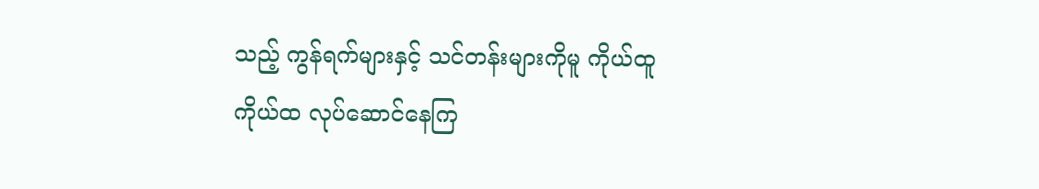သည့် ကွန်ရက်များနှင့် သင်တန်းများကိုမူ ကိုယ်ထူကိုယ်ထ လုပ်ဆောင်နေကြ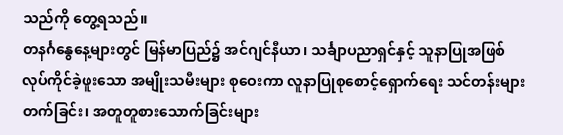သည်ကို တွေ့ရသည်။
တနင်္ဂနွေနေ့များတွင် မြန်မာပြည်၌ အင်ဂျင်နီယာ၊ သင်္ချာပညာရှင်နှင့် သူနာပြုအဖြစ် လုပ်ကိုင်ခဲ့ဖူးသော အမျိုးသမီးများ စုဝေးကာ လူနာပြုစုစောင့်ရှောက်ရေး သင်တန်းများတက်ခြင်း၊ အတူတူစားသောက်ခြင်းများ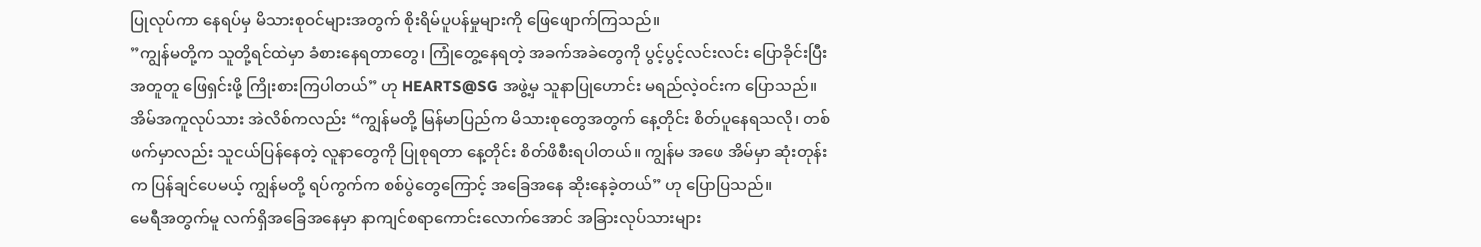ပြုလုပ်ကာ နေရပ်မှ မိသားစုဝင်များအတွက် စိုးရိမ်ပူပန်မှုများကို ဖြေဖျောက်ကြသည်။
”ကျွန်မတို့က သူတို့ရင်ထဲမှာ ခံစားနေရတာတွေ၊ ကြုံတွေ့နေရတဲ့ အခက်အခဲတွေကို ပွင့်ပွင့်လင်းလင်း ပြောခိုင်းပြီး အတူတူ ဖြေရှင်းဖို့ ကြိုးစားကြပါတယ်” ဟု HEARTS@SG အဖွဲ့မှ သူနာပြုဟောင်း မရည်လဲ့ဝင်းက ပြောသည်။
အိမ်အကူလုပ်သား အဲလိစ်ကလည်း “ကျွန်မတို့ မြန်မာပြည်က မိသားစုတွေအတွက် နေ့တိုင်း စိတ်ပူနေရသလို၊ တစ်ဖက်မှာလည်း သူငယ်ပြန်နေတဲ့ လူနာတွေကို ပြုစုရတာ နေ့တိုင်း စိတ်ဖိစီးရပါတယ်။ ကျွန်မ အဖေ အိမ်မှာ ဆုံးတုန်းက ပြန်ချင်ပေမယ့် ကျွန်မတို့ ရပ်ကွက်က စစ်ပွဲတွေကြောင့် အခြေအနေ ဆိုးနေခဲ့တယ်” ဟု ပြောပြသည်။
မေရီအတွက်မူ လက်ရှိအခြေအနေမှာ နာကျင်စရာကောင်းလောက်အောင် အခြားလုပ်သားများ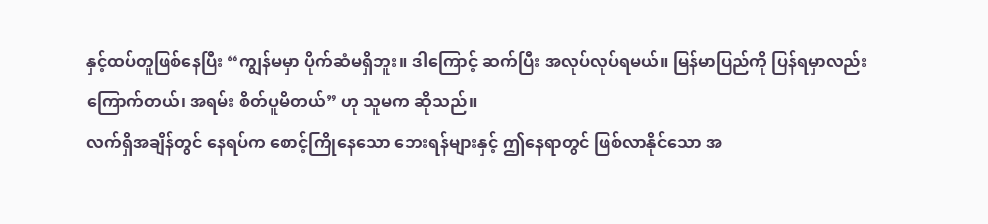နှင့်ထပ်တူဖြစ်နေပြီး “ကျွန်မမှာ ပိုက်ဆံမရှိဘူး။ ဒါကြောင့် ဆက်ပြီး အလုပ်လုပ်ရမယ်။ မြန်မာပြည်ကို ပြန်ရမှာလည်း ကြောက်တယ်၊ အရမ်း စိတ်ပူမိတယ်” ဟု သူမက ဆိုသည်။
လက်ရှိအချိန်တွင် နေရပ်က စောင့်ကြိုနေသော ဘေးရန်များနှင့် ဤနေရာတွင် ဖြစ်လာနိုင်သော အ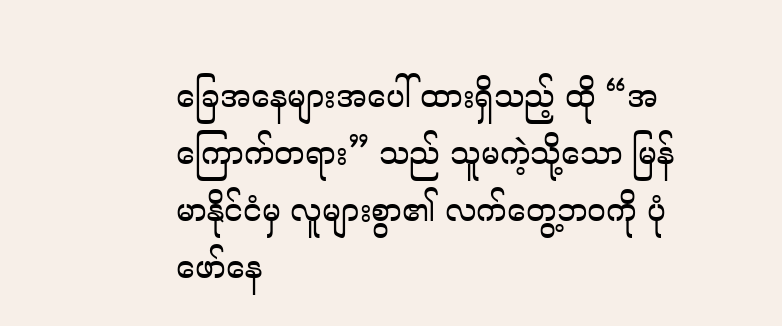ခြေအနေများအပေါ် ထားရှိသည့် ထို “အကြောက်တရား” သည် သူမကဲ့သို့သော မြန်မာနိုင်ငံမှ လူများစွာ၏ လက်တွေ့ဘဝကို ပုံဖော်နေ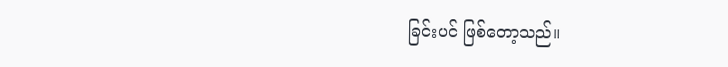ခြင်းပင် ဖြစ်တော့သည်။